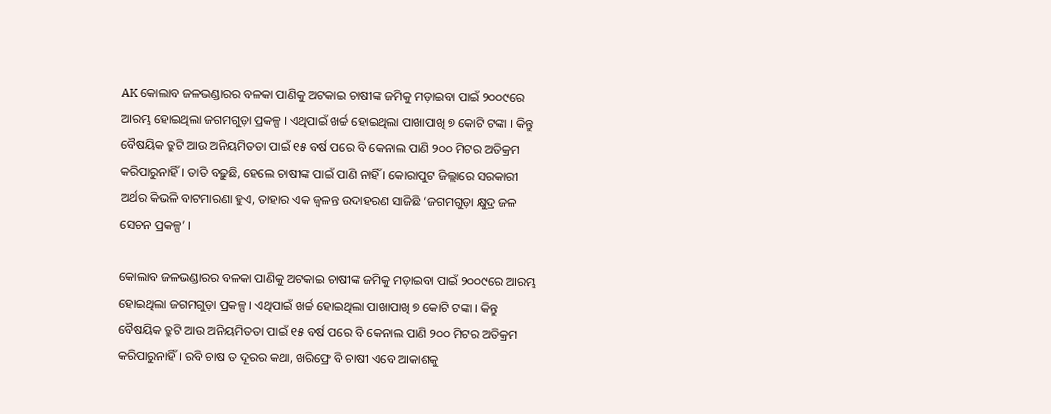AK କୋଲାବ ଜଳଭଣ୍ଡାରର ବଳକା ପାଣିକୁ ଅଟକାଇ ଚାଷୀଙ୍କ ଜମିକୁ ମଡ଼ାଇବା ପାଇଁ ୨୦୦୯ରେ ଆରମ୍ଭ ହୋଇଥିଲା ଜଗମଗୁଡ଼ା ପ୍ରକଳ୍ପ । ଏଥିପାଇଁ ଖର୍ଚ୍ଚ ହୋଇଥିଲା ପାଖାପାଖି ୭ କୋଟି ଟଙ୍କା । କିନ୍ତୁ ବୈଷୟିକ ତ୍ରୁଟି ଆଉ ଅନିୟମିତତା ପାଇଁ ୧୫ ବର୍ଷ ପରେ ବି କେନାଲ ପାଣି ୨୦୦ ମିଟର ଅତିକ୍ରମ କରିପାରୁନାହିଁ । ତାତି ବଢ଼ୁଛି, ହେଲେ ଚାଷୀଙ୍କ ପାଇଁ ପାଣି ନାହିଁ । କୋରାପୁଟ ଜିଲ୍ଲାରେ ସରକାରୀ ଅର୍ଥର କିଭଳି ବାଟମାରଣା ହୁଏ, ତାହାର ଏକ ଜ୍ୱଳନ୍ତ ଉଦାହରଣ ସାଜିଛି ‘ଜଗମଗୁଡ଼ା କ୍ଷୁଦ୍ର ଜଳ ସେଚନ ପ୍ରକଳ୍ପ’ ।

କୋଲାବ ଜଳଭଣ୍ଡାରର ବଳକା ପାଣିକୁ ଅଟକାଇ ଚାଷୀଙ୍କ ଜମିକୁ ମଡ଼ାଇବା ପାଇଁ ୨୦୦୯ରେ ଆରମ୍ଭ ହୋଇଥିଲା ଜଗମଗୁଡ଼ା ପ୍ରକଳ୍ପ । ଏଥିପାଇଁ ଖର୍ଚ୍ଚ ହୋଇଥିଲା ପାଖାପାଖି ୭ କୋଟି ଟଙ୍କା । କିନ୍ତୁ ବୈଷୟିକ ତ୍ରୁଟି ଆଉ ଅନିୟମିତତା ପାଇଁ ୧୫ ବର୍ଷ ପରେ ବି କେନାଲ ପାଣି ୨୦୦ ମିଟର ଅତିକ୍ରମ କରିପାରୁନାହିଁ । ରବି ଚାଷ ତ ଦୂରର କଥା, ଖରିଫ୍ରେ ବି ଚାଷୀ ଏବେ ଆକାଶକୁ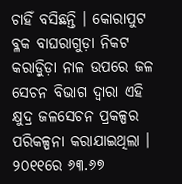ଚାହିଁ ବସିଛନ୍ତି । କୋରାପୁଟ ବ୍ଳକ ବାଘରାଗୁଡ଼ା ନିକଟ କରାଡ଼ିୁଡ଼ା ନାଳ ଉପରେ ଜଳ ସେଚନ ବିଭାଗ ଦ୍ୱାରା ଏହି କ୍ଷୁଦ୍ର ଜଳସେଚନ ପ୍ରକଳ୍ପର ପରିକଳ୍ପନା କରାଯାଇଥିଲା । ୨୦୧୧ରେ ୬୩.୬୭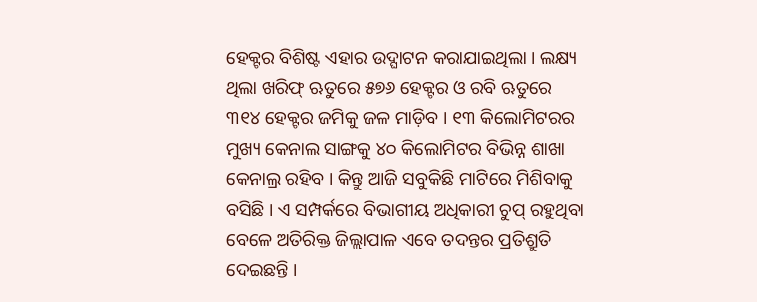ହେକ୍ଟର ବିଶିଷ୍ଟ ଏହାର ଉଦ୍ଘାଟନ କରାଯାଇଥିଲା । ଲକ୍ଷ୍ୟ ଥିଲା ଖରିଫ୍ ଋତୁରେ ୫୭୬ ହେକ୍ଟର ଓ ରବି ଋତୁରେ ୩୧୪ ହେକ୍ଟର ଜମିକୁ ଜଳ ମାଡ଼ିବ । ୧୩ କିଲୋମିଟରର ମୁଖ୍ୟ କେନାଲ ସାଙ୍ଗକୁ ୪୦ କିଲୋମିଟର ବିଭିନ୍ନ ଶାଖା କେନାଲ୍ର ରହିବ । କିନ୍ତୁ ଆଜି ସବୁକିଛି ମାଟିରେ ମିଶିବାକୁ ବସିଛି । ଏ ସମ୍ପର୍କରେ ବିଭାଗୀୟ ଅଧିକାରୀ ଚୁପ୍ ରହୁଥିବା ବେଳେ ଅତିରିକ୍ତ ଜିଲ୍ଲାପାଳ ଏବେ ତଦନ୍ତର ପ୍ରତିଶ୍ରୁତି ଦେଇଛନ୍ତି ।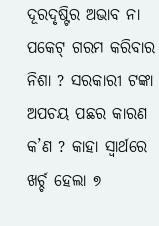ଦୂରଦୃଷ୍ଟିର ଅଭାବ ନା ପକେଟ୍ ଗରମ କରିବାର ନିଶା ? ସରକାରୀ ଟଙ୍କା ଅପଚୟ ପଛର କାରଣ କ’ଣ ? କାହା ସ୍ୱାର୍ଥରେ ଖର୍ଚ୍ଚ ହେଲା ୭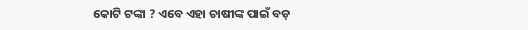କୋଟି ଟଙ୍କା ? ଏବେ ଏହା ଚାଷୀଙ୍କ ପାଇଁ ବଡ଼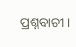ପ୍ରଶ୍ନବାଚୀ ।